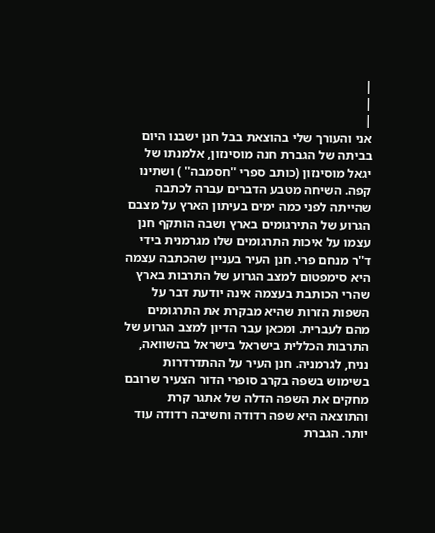|
|
|
אני והעורך שלי בהוצאת בבל חנן ישבנו היום בביתה של הגברת חנה מוסינזון, אלמנתו של יגאל מוסינזון (כותב ספרי ''חסמבה'' ) ושתינו קפה. השיחה מטבע הדברים עברה לכתבה שהייתה לפני כמה ימים בעיתון הארץ על מצבם הגרוע של התירגומים בארץ ושבה הותקף חנן עצמו על איכות התרגומים שלו מגרמנית בידי ד''ר מנחם פרי. חנן העיר בעניין שהכתבה עצמה היא סימפטום למצב הגרוע של התרבות בארץ שהרי הכותבת בעצמה אינה יודעת דבר על השפות הזרות שהיא מבקרת את התרגומים מהם לעברית. ומכאן עבר הדיון למצב הגרוע של התרבות הכללית בישראל בישראל בהשוואה, נניח, לגרמניה. חנן העיר על ההתדרדרות בשימוש בשפה בקרב סופרי הדור הצעיר שרובם מחקים את השפה הדלה של אתגר קרת והתוצאה היא שפה רדודה וחשיבה רדודה עוד יותר. הגברת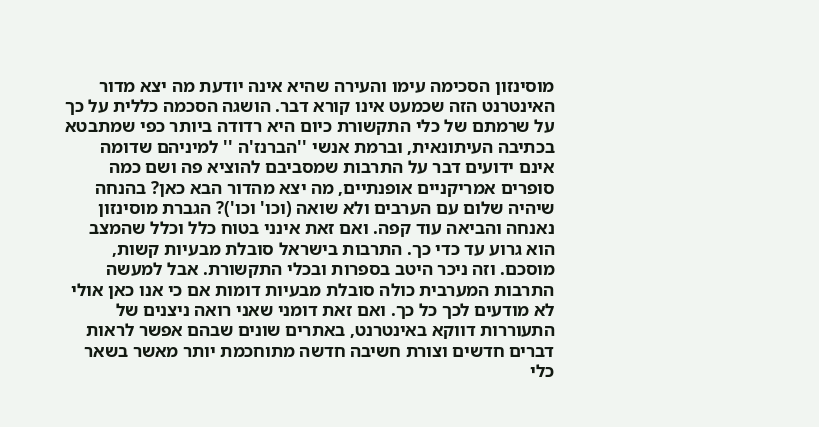מוסינזון הסכימה עימו והעירה שהיא אינה יודעת מה יצא מדור האינטרנט הזה שכמעט אינו קורא דבר. הושגה הסכמה כללית על כך על שרמתם של כלי התקשורת כיום היא רדודה ביותר כפי שמתבטא בכתיבה העיתונאית, וברמת אנשי ''הברנז'ה '' למיניהם שדומה אינם ידועים דבר על התרבות שמסביבם להוציא פה ושם כמה סופרים אמריקניים אופנתיים, מה יצא מהדור הבא כאן? בהנחה שיהיה שלום עם הערבים ולא שואה (וכו' וכו')? הגברת מוסינזון נאנחה והביאה עוד קפה. ואם זאת אינני בטוח כלל וכלל שהמצב הוא גרוע עד כדי כך. התרבות בישראל סובלת מבעיות קשות, מוסכם. וזה ניכר היטב בספרות ובכלי התקשורת. אבל למעשה התרבות המערבית כולה סובלת מבעיות דומות אם כי אנו כאן אולי לא מודעים לכך כל כך. ואם זאת דומני שאני רואה ניצנים של התעוררות דווקא באינטרנט, באתרים שונים שבהם אפשר לראות דברים חדשים וצורת חשיבה חדשה מתוחכמת יותר מאשר בשאר כלי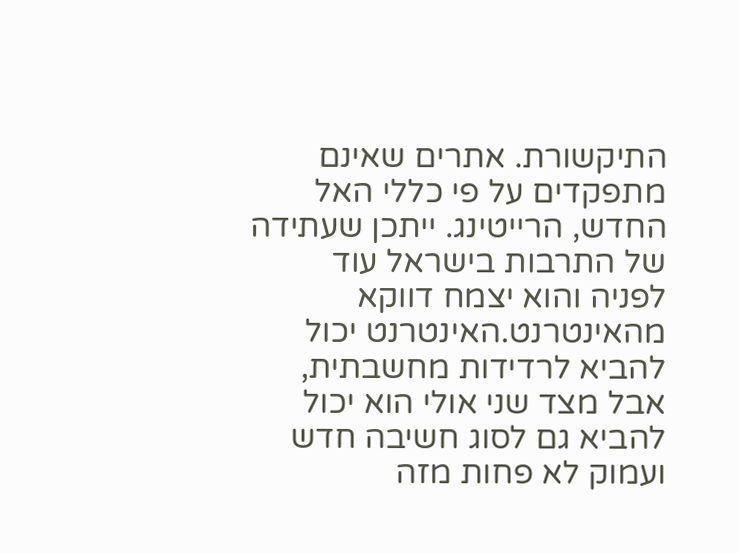התיקשורת. אתרים שאינם מתפקדים על פי כללי האל החדש, הרייטינג. ייתכן שעתידה של התרבות בישראל עוד לפניה והוא יצמח דווקא מהאינטרנט.האינטרנט יכול להביא לרדידות מחשבתית, אבל מצד שני אולי הוא יכול להביא גם לסוג חשיבה חדש ועמוק לא פחות מזה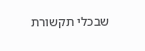שבכלי תקשורת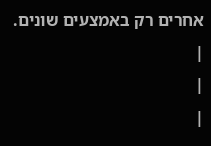אחרים רק באמצעים שונים.
|
|
|